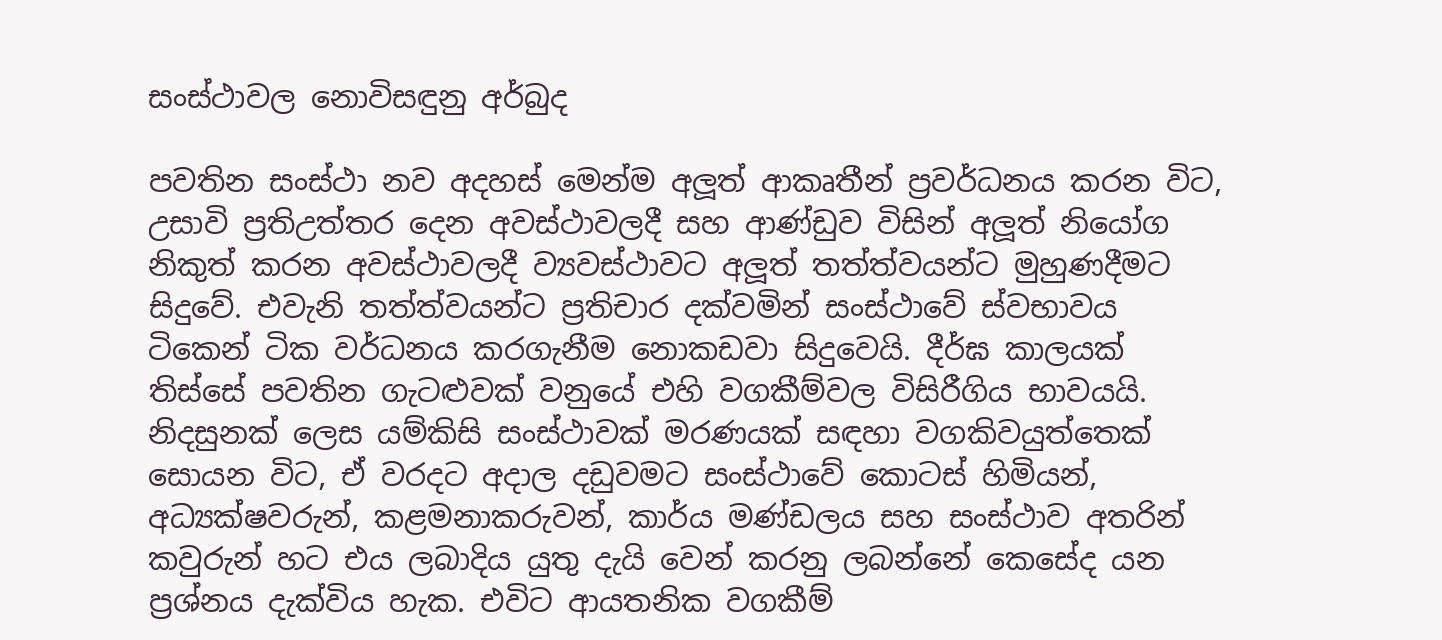සංස්ථාවල නොවිසඳුනු අර්බුද

පවතින සංස්ථා නව අදහස් මෙන්ම අලූත් ආකෘතීන් ප්‍රවර්ධනය කරන විට, උසාවි ප්‍රතිඋත්තර දෙන අවස්ථාවලදී සහ ආණ්ඩුව විසින් අලූත් නියෝග නිකුත් කරන අවස්ථාවලදී ව්‍යවස්ථාවට අලූත් තත්ත්වයන්ට මුහුණදීමට සිදුවේ. එවැනි තත්ත්වයන්ට ප්‍රතිචාර දක්වමින් සංස්ථාවේ ස්වභාවය ටිකෙන් ටික වර්ධනය කරගැනීම නොකඩවා සිදුවෙයි. දීර්ඝ කාලයක් තිස්සේ පවතින ගැටළුවක් වනුයේ එහි වගකීම්වල විසිරීගිය භාවයයි. නිදසුනක් ලෙස යම්කිසි සංස්ථාවක් මරණයක් සඳහා වගකිවයුත්තෙක් සොයන විට, ඒ වරදට අදාල දඩුවමට සංස්ථාවේ කොටස් හිමියන්, අධ්‍යක්ෂවරුන්, කළමනාකරුවන්, කාර්ය මණ්ඩලය සහ සංස්ථාව අතරින් කවුරුන් හට එය ලබාදිය යුතු දැයි වෙන් කරනු ලබන්නේ කෙසේද යන ප්‍රශ්නය දැක්විය හැක. එවිට ආයතනික වගකීම්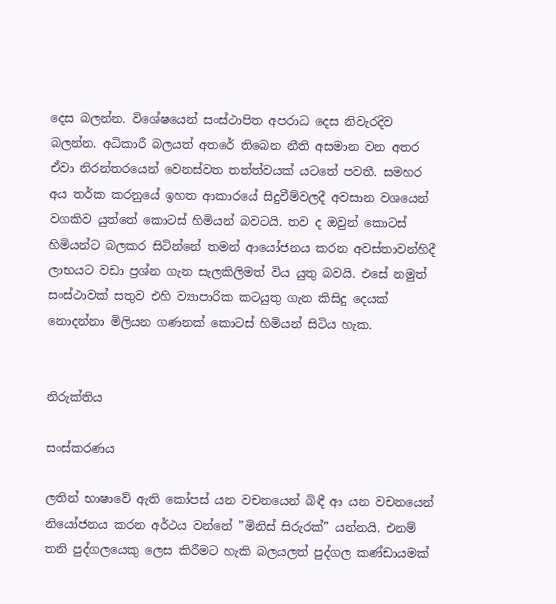දෙස බලන්න. විශේෂයෙන් සංස්ථාපිත අපරාධ දෙස නිවැරදිව බලන්න. අධිකාරී බලයත් අතරේ තිබෙන නීති අසමාන වන අතර ඒවා නිරන්තරයෙන් වෙනස්වත තත්ත්වයක් යටතේ පවතී. සමහර අය තර්ක කරනුයේ ඉහත ආකාරයේ සිදුවීම්වලදී අවසාන වශයෙන් වගකිව යුත්තේ කොටස් හිමියන් බවටයි. තව ද ඔවුන් කොටස් හිමියන්ට බලකර සිටින්නේ තමන් ආයෝජනය කරන අවස්තාවන්හිදී ලාභයට වඩා ප්‍රශ්න ගැන සැලකිලිමත් විය යුතු බවයි. එසේ නමුත් සංස්ථාවක් සතුව එහි ව්‍යාපාරික කටයුතු ගැන කිසිදු දෙයක් නොදන්නා මිලියන ගණනක් කොටස් හිමියන් සිටිය හැක.


නිරුක්තිය

සංස්කරණය

ලතින් භාෂාවේ ඇති කෝපස් යන වචනයෙන් බිඳී ආ යන වචනයෙන් නියෝජනය කරන අර්ථය වන්නේ ”මිනිස් සිරුරක්” යන්නයි. එනම් තනි පුද්ගලයෙකු ලෙස කිරීමට හැකි බලයලත් පුද්ගල කණ්ඩායමක්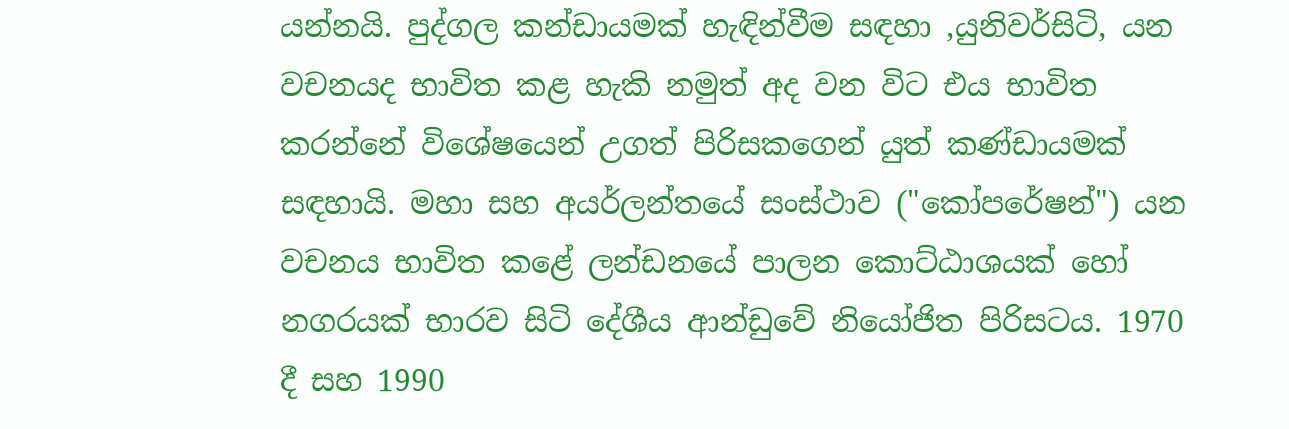යන්නයි. පුද්ගල කන්ඩායමක් හැඳින්වීම සඳහා ,යුනිවර්සිටි, යන වචනයද භාවිත කළ හැකි නමුත් අද වන විට එය භාවිත කරන්නේ විශේෂයෙන් උගත් පිරිසකගෙන් යුත් කණ්ඩායමක් සඳහායි. මහා සහ අයර්ලන්තයේ සංස්ථාව ("කෝපරේෂන්") යන වචනය භාවිත කළේ ලන්ඩනයේ පාලන කොට්ඨාශයක් හෝ නගරයක් භාරව සිටි දේශීය ආන්ඩුවේ නියෝජිත පිරිසටය. 1970 දී සහ 1990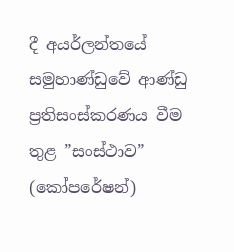දී අයර්ලන්තයේ සමුහාණ්ඩුවේ ආණ්ඩු ප්‍රතිසංස්කරණය වීම තුළ ”සංස්ථාව” (කෝපරේෂන්)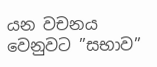යන වචනය වෙනුවට ”සභාව”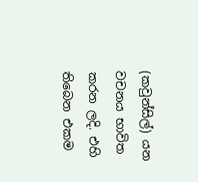(කවුන්සිල්) යන වචනය භාවිත කරන ලදි. එහි තිබෙන එකම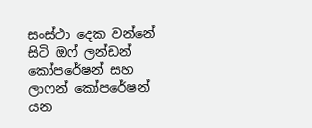සංස්ථා දෙක වන්නේ සිටි ඔෆ් ලන්ඩන් කෝපරේෂන් සහ ලාෆන් කෝපරේෂන් යන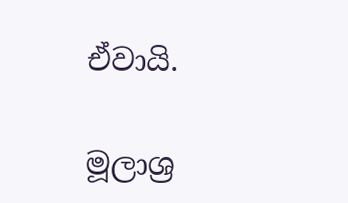ඒවායි.

මූලාශ්‍ර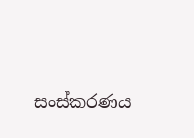සංස්කරණය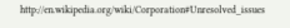http://en.wikipedia.org/wiki/Corporation#Unresolved_issues